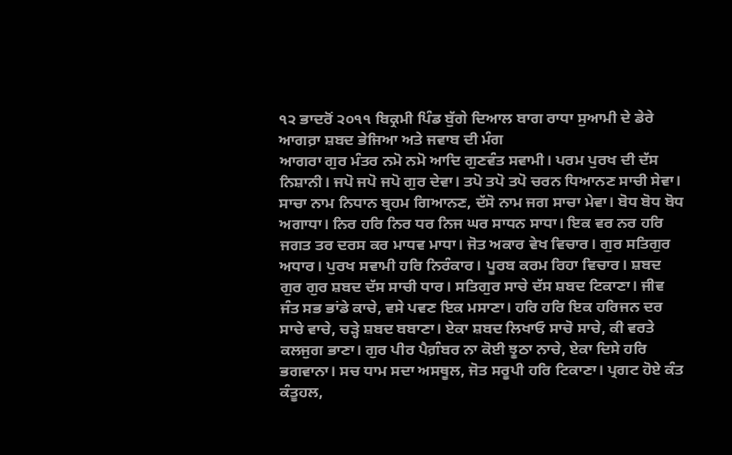੧੨ ਭਾਦਰੋਂ ੨੦੧੧ ਬਿਕ੍ਰਮੀ ਪਿੰਡ ਬੁੱਗੇ ਦਿਆਲ ਬਾਗ ਰਾਧਾ ਸੁਆਮੀ ਦੇ ਡੇਰੇ ਆਗਰ਼ਾ ਸ਼ਬਦ ਭੇਜਿਆ ਅਤੇ ਜਵਾਬ ਦੀ ਮੰਗ
ਆਗਰਾ ਗੁਰ ਮੰਤਰ ਨਮੋ ਨਮੋ ਆਦਿ ਗੁਣਵੰਤ ਸਵਾਮੀ। ਪਰਮ ਪੁਰਖ ਦੀ ਦੱਸ ਨਿਸ਼ਾਨੀ। ਜਪੋ ਜਪੋ ਜਪੋ ਗੁਰ ਦੇਵਾ। ਤਪੋ ਤਪੋ ਤਪੋ ਚਰਨ ਧਿਆਨਣ ਸਾਚੀ ਸੇਵਾ। ਸਾਚਾ ਨਾਮ ਨਿਧਾਨ ਬ੍ਰਹਮ ਗਿਆਨਣ, ਦੱਸੋ ਨਾਮ ਜਗ ਸਾਚਾ ਮੇਵਾ। ਬੋਧ ਬੋਧ ਬੋਧ ਅਗਾਧਾ। ਨਿਰ ਹਰਿ ਨਿਰ ਧਰ ਨਿਜ ਘਰ ਸਾਧਨ ਸਾਧਾ। ਇਕ ਵਰ ਨਰ ਹਰਿ ਜਗਤ ਤਰ ਦਰਸ ਕਰ ਮਾਧਵ ਮਾਧਾ। ਜੋਤ ਅਕਾਰ ਵੇਖ ਵਿਚਾਰ। ਗੁਰ ਸਤਿਗੁਰ ਅਧਾਰ। ਪੁਰਖ ਸਵਾਮੀ ਹਰਿ ਨਿਰੰਕਾਰ। ਪੂਰਬ ਕਰਮ ਰਿਹਾ ਵਿਚਾਰ। ਸ਼ਬਦ ਗੁਰ ਗੁਰ ਸ਼ਬਦ ਦੱਸ ਸਾਚੀ ਧਾਰ। ਸਤਿਗੁਰ ਸਾਚੇ ਦੱਸ ਸ਼ਬਦ ਟਿਕਾਣਾ। ਜੀਵ ਜੰਤ ਸਭ ਭਾਂਡੇ ਕਾਚੇ, ਵਸੇ ਪਵਣ ਇਕ ਮਸਾਣਾ। ਹਰਿ ਹਰਿ ਇਕ ਹਰਿਜਨ ਦਰ ਸਾਚੇ ਵਾਚੇ, ਚੜ੍ਹੇ ਸ਼ਬਦ ਬਬਾਣਾ। ਏਕਾ ਸ਼ਬਦ ਲਿਖਾਓ ਸਾਚੋ ਸਾਚੇ, ਕੀ ਵਰਤੇ ਕਲਜੁਗ ਭਾਣਾ। ਗੁਰ ਪੀਰ ਪੈਗ਼ੰਬਰ ਨਾ ਕੋਈ ਝੂਠਾ ਨਾਚੇ, ਏਕਾ ਦਿਸੇ ਹਰਿ ਭਗਵਾਨਾ। ਸਚ ਧਾਮ ਸਦਾ ਅਸਥੂਲ, ਜੋਤ ਸਰੂਪੀ ਹਰਿ ਟਿਕਾਣਾ। ਪ੍ਰਗਟ ਹੋਏ ਕੰਤ ਕੰਤੂਹਲ,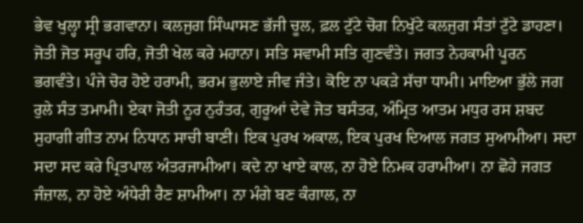ਭੇਵ ਖੁਲ੍ਹਾ ਸ੍ਰੀ ਭਗਵਾਨਾ। ਕਲਜੁਗ ਸਿੰਘਾਸਣ ਭੱਜੀ ਚੂਲ, ਫ਼ਲ ਟੁੱਟੇ ਚੋਗ ਨਿਖੁੱਟੇ ਕਲਜੁਗ ਸੰਤਾਂ ਟੁੱਟੇ ਡਾਹਣਾ। ਜੋਤੀ ਜੋਤ ਸਰੂਪ ਹਰਿ, ਜੋਤੀ ਖੇਲ ਕਰੇ ਮਹਾਨਾ। ਸਤਿ ਸਵਾਮੀ ਸਤਿ ਗੁਣਵੰਤੇ। ਜਗਤ ਨੇਹਕਾਮੀ ਪੂਰਨ ਭਗਵੰਤੇ। ਪੰਜੇ ਚੋਰ ਹੋਏ ਹਰਾਮੀ, ਭਰਮ ਭੁਲਾਏ ਜੀਵ ਜੰਤੇ। ਕੋਇ ਨਾ ਪਕੜੇ ਸੱਚਾ ਧਾਮੀ। ਮਾਇਆ ਭੁੱਲੇ ਜਗ ਰੁਲੇ ਸੰਤ ਤਮਾਮੀ। ਏਕਾ ਜੋਤੀ ਨੂਰ ਨੁਰੰਤਰ, ਗੁਰੂਆਂ ਦੇਵੇ ਜੋਤ ਬਸੰਤਰ, ਅੰਮ੍ਰਿਤ ਆਤਮ ਮਧੁਰ ਰਸ ਸ਼ਬਦ ਸੁਹਾਗੀ ਗੀਤ ਨਾਮ ਨਿਧਾਨ ਸਾਚੀ ਬਾਣੀ। ਇਕ ਪੁਰਖ ਅਕਾਲ, ਇਕ ਪੁਰਖ ਦਿਆਲ ਜਗਤ ਸੁਆਮੀਆ। ਸਦਾ ਸਦਾ ਸਦ ਕਰੇ ਪ੍ਰਿਤਪਾਲ ਅੰਤਰਜਾਮੀਆ। ਕਦੇ ਨਾ ਖਾਏ ਕਾਲ, ਨਾ ਹੋਏ ਨਿਮਕ ਹਰਾਮੀਆ। ਨਾ ਛੋਹੇ ਜਗਤ ਜੰਜ਼ਾਲ, ਨਾ ਹੋਏ ਅੰਧੇਰੀ ਰੈਣ ਸ਼ਾਮੀਆ। ਨਾ ਮੰਗੇ ਬਣ ਕੰਗਾਲ, ਨਾ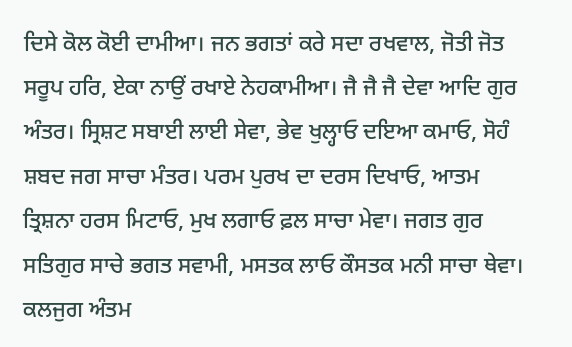ਦਿਸੇ ਕੋਲ ਕੋਈ ਦਾਮੀਆ। ਜਨ ਭਗਤਾਂ ਕਰੇ ਸਦਾ ਰਖਵਾਲ, ਜੋਤੀ ਜੋਤ ਸਰੂਪ ਹਰਿ, ਏਕਾ ਨਾਉਂ ਰਖਾਏ ਨੇਹਕਾਮੀਆ। ਜੈ ਜੈ ਜੈ ਦੇਵਾ ਆਦਿ ਗੁਰ ਅੰਤਰ। ਸ੍ਰਿਸ਼ਟ ਸਬਾਈ ਲਾਈ ਸੇਵਾ, ਭੇਵ ਖੁਲ੍ਹਾਓ ਦਇਆ ਕਮਾਓ, ਸੋਹੰ ਸ਼ਬਦ ਜਗ ਸਾਚਾ ਮੰਤਰ। ਪਰਮ ਪੁਰਖ ਦਾ ਦਰਸ ਦਿਖਾਓ, ਆਤਮ ਤ੍ਰਿਸ਼ਨਾ ਹਰਸ ਮਿਟਾਓ, ਮੁਖ ਲਗਾਓ ਫ਼ਲ ਸਾਚਾ ਮੇਵਾ। ਜਗਤ ਗੁਰ ਸਤਿਗੁਰ ਸਾਚੇ ਭਗਤ ਸਵਾਮੀ, ਮਸਤਕ ਲਾਓ ਕੌਸਤਕ ਮਨੀ ਸਾਚਾ ਥੇਵਾ। ਕਲਜੁਗ ਅੰਤਮ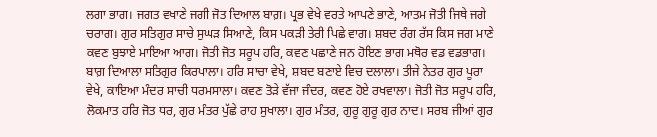ਲਗਾ ਭਾਗ। ਜਗਤ ਵਖਾਣੇ ਜਗੀ ਜੋਤ ਦਿਆਲ ਬਾਗ਼। ਪ੍ਰਭ ਵੇਖੇ ਵਰਤੇ ਆਪਣੇ ਭਾਣੇ, ਆਤਮ ਜੋਤੀ ਜਿਥੇ ਜਗੇ ਚਰਾਗ। ਗੁਰ ਸਤਿਗੁਰ ਸਾਚੇ ਸੁਘੜ ਸਿਆਣੇ, ਕਿਸ ਪਕੜੀ ਤੇਰੀ ਪਿਛੇ ਵਾਗ। ਸ਼ਬਦ ਰੰਗ ਰੱਸ ਕਿਸ ਜਗ ਮਾਣੇ ਕਵਣ ਬੁਝਾਏ ਮਾਇਆ ਆਗ। ਜੋਤੀ ਜੋਤ ਸਰੂਪ ਹਰਿ, ਕਵਣ ਪਛਾਣੇ ਜਨ ਹੋਇਣ ਭਾਗ ਮਥੋਰ ਵਡ ਵਡਭਾਗ। ਬਾਗ਼ ਦਿਆਲਾ ਸਤਿਗੁਰ ਕਿਰਪਾਲਾ। ਹਰਿ ਸਾਚਾ ਵੇਖੇ, ਸ਼ਬਦ ਬਣਾਏ ਵਿਚ ਦਲਾਲਾ। ਤੀਜੇ ਨੇਤਰ ਗੁਰ ਪੂਰਾ ਵੇਖੇ, ਕਾਇਆ ਮੰਦਰ ਸਾਚੀ ਧਰਮਸਾਲਾ। ਕਵਣ ਤੋੜੇ ਵੱਜਾ ਜੰਦਰ, ਕਵਣ ਹੋਏ ਰਖਵਾਲਾ। ਜੋਤੀ ਜੋਤ ਸਰੂਪ ਹਰਿ, ਲੋਕਮਾਤ ਹਰਿ ਜੋਤ ਧਰ, ਗੁਰ ਮੰਤਰ ਪੁੱਛੇ ਰਾਹ ਸੁਖਾਲਾ। ਗੁਰ ਮੰਤਰ, ਗੁਰੂ ਗੁਰੂ ਗੁਰ ਨਾਦ। ਸਰਬ ਜੀਆਂ ਗੁਰ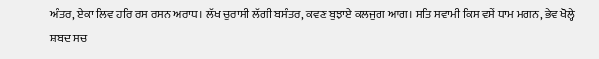ਅੰਤਰ, ਏਕਾ ਲਿਵ ਹਰਿ ਰਸ ਰਸਨ ਅਰਾਧ। ਲੱਖ ਚੁਰਾਸੀ ਲੱਗੀ ਬਸੰਤਰ, ਕਵਣ ਬੁਝਾਏ ਕਲਜੁਗ ਆਗ। ਸਤਿ ਸਵਾਮੀ ਕਿਸ ਵਸੇਂ ਧਾਮ ਮਗਨ, ਭੇਵ ਖੋਲ੍ਹੇ ਸ਼ਬਦ ਸਚ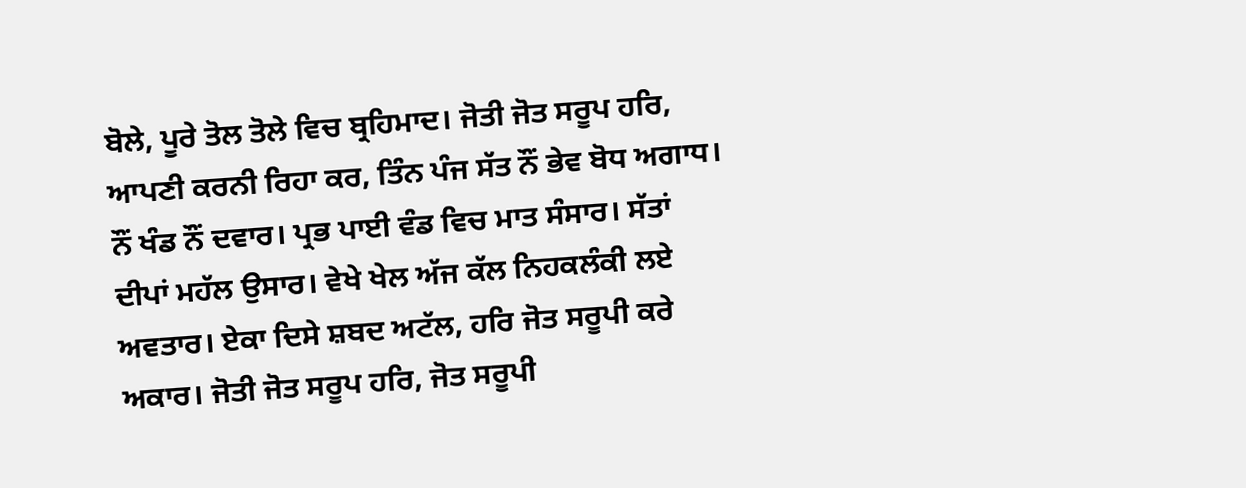ਬੋਲੇ, ਪੂਰੇ ਤੋਲ ਤੋਲੇ ਵਿਚ ਬ੍ਰਹਿਮਾਦ। ਜੋਤੀ ਜੋਤ ਸਰੂਪ ਹਰਿ, ਆਪਣੀ ਕਰਨੀ ਰਿਹਾ ਕਰ, ਤਿੰਨ ਪੰਜ ਸੱਤ ਨੌਂ ਭੇਵ ਬੋਧ ਅਗਾਧ। ਨੌਂ ਖੰਡ ਨੌਂ ਦਵਾਰ। ਪ੍ਰਭ ਪਾਈ ਵੰਡ ਵਿਚ ਮਾਤ ਸੰਸਾਰ। ਸੱਤਾਂ ਦੀਪਾਂ ਮਹੱਲ ਉਸਾਰ। ਵੇਖੇ ਖੇਲ ਅੱਜ ਕੱਲ ਨਿਹਕਲੰਕੀ ਲਏ ਅਵਤਾਰ। ਏਕਾ ਦਿਸੇ ਸ਼ਬਦ ਅਟੱਲ, ਹਰਿ ਜੋਤ ਸਰੂਪੀ ਕਰੇ ਅਕਾਰ। ਜੋਤੀ ਜੋਤ ਸਰੂਪ ਹਰਿ, ਜੋਤ ਸਰੂਪੀ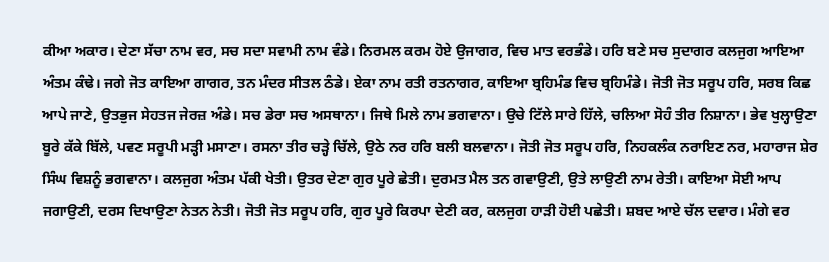ਕੀਆ ਅਕਾਰ। ਦੇਣਾ ਸੱਚਾ ਨਾਮ ਵਰ, ਸਚ ਸਦਾ ਸਵਾਮੀ ਨਾਮ ਵੰਡੇ। ਨਿਰਮਲ ਕਰਮ ਹੋਏ ਉਜਾਗਰ, ਵਿਚ ਮਾਤ ਵਰਭੰਡੇ। ਹਰਿ ਬਣੇ ਸਚ ਸੁਦਾਗਰ ਕਲਜੁਗ ਆਇਆ ਅੰਤਮ ਕੰਢੇ। ਜਗੇ ਜੋਤ ਕਾਇਆ ਗਾਗਰ, ਤਨ ਮੰਦਰ ਸੀਤਲ ਠੰਡੇ। ਏਕਾ ਨਾਮ ਰਤੀ ਰਤਨਾਗਰ, ਕਾਇਆ ਬ੍ਰਹਿਮੰਡ ਵਿਚ ਬ੍ਰਹਿਮੰਡੇ। ਜੋਤੀ ਜੋਤ ਸਰੂਪ ਹਰਿ, ਸਰਬ ਕਿਛ ਆਪੇ ਜਾਣੇ, ਉਤਭੁਜ ਸੇਹਤਜ ਜੇਰਜ਼ ਅੰਡੇ। ਸਚ ਡੇਰਾ ਸਚ ਅਸਥਾਨਾ। ਜਿਥੇ ਮਿਲੇ ਨਾਮ ਭਗਵਾਨਾ। ਉਚੇ ਟਿੱਲੇ ਸਾਰੇ ਹਿੱਲੇ, ਚਲਿਆ ਸੋਹੰ ਤੀਰ ਨਿਸ਼ਾਨਾ। ਭੇਵ ਖੁਲ੍ਹਾਉਣਾ ਬੂਰੇ ਕੱਕੇ ਬਿੱਲੇ, ਪਵਣ ਸਰੂਪੀ ਮੜ੍ਹੀ ਮਸਾਣਾ। ਰਸਨਾ ਤੀਰ ਚੜ੍ਹੇ ਚਿੱਲੇ, ਉਠੇ ਨਰ ਹਰਿ ਬਲੀ ਬਲਵਾਨਾ। ਜੋਤੀ ਜੋਤ ਸਰੂਪ ਹਰਿ, ਨਿਹਕਲੰਕ ਨਰਾਇਣ ਨਰ, ਮਹਾਰਾਜ ਸ਼ੇਰ ਸਿੰਘ ਵਿਸ਼ਨੂੰ ਭਗਵਾਨਾ। ਕਲਜੁਗ ਅੰਤਮ ਪੱਕੀ ਖੇਤੀ। ਉਤਰ ਦੇਣਾ ਗੁਰ ਪੂਰੇ ਛੇਤੀ। ਦੁਰਮਤ ਮੈਲ ਤਨ ਗਵਾਉਣੀ, ਉਤੇ ਲਾਉਣੀ ਨਾਮ ਰੇਤੀ। ਕਾਇਆ ਸੋਈ ਆਪ ਜਗਾਉਣੀ, ਦਰਸ ਦਿਖਾਉਣਾ ਨੇਤਨ ਨੇਤੀ। ਜੋਤੀ ਜੋਤ ਸਰੂਪ ਹਰਿ, ਗੁਰ ਪੂਰੇ ਕਿਰਪਾ ਦੇਣੀ ਕਰ, ਕਲਜੁਗ ਹਾੜੀ ਹੋਈ ਪਛੇਤੀ। ਸ਼ਬਦ ਆਏ ਚੱਲ ਦਵਾਰ। ਮੰਗੇ ਵਰ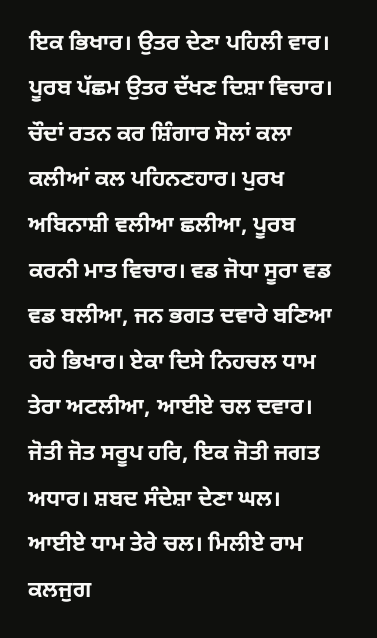ਇਕ ਭਿਖਾਰ। ਉਤਰ ਦੇਣਾ ਪਹਿਲੀ ਵਾਰ। ਪੂਰਬ ਪੱਛਮ ਉਤਰ ਦੱਖਣ ਦਿਸ਼ਾ ਵਿਚਾਰ। ਚੌਦਾਂ ਰਤਨ ਕਰ ਸ਼ਿੰਗਾਰ ਸੋਲਾਂ ਕਲਾ ਕਲੀਆਂ ਕਲ ਪਹਿਨਣਹਾਰ। ਪੁਰਖ ਅਬਿਨਾਸ਼ੀ ਵਲੀਆ ਛਲੀਆ, ਪੂਰਬ ਕਰਨੀ ਮਾਤ ਵਿਚਾਰ। ਵਡ ਜੋਧਾ ਸੂਰਾ ਵਡ ਵਡ ਬਲੀਆ, ਜਨ ਭਗਤ ਦਵਾਰੇ ਬਣਿਆ ਰਹੇ ਭਿਖਾਰ। ਏਕਾ ਦਿਸੇ ਨਿਹਚਲ ਧਾਮ ਤੇਰਾ ਅਟਲੀਆ, ਆਈਏ ਚਲ ਦਵਾਰ। ਜੋਤੀ ਜੋਤ ਸਰੂਪ ਹਰਿ, ਇਕ ਜੋਤੀ ਜਗਤ ਅਧਾਰ। ਸ਼ਬਦ ਸੰਦੇਸ਼ਾ ਦੇਣਾ ਘਲ। ਆਈਏ ਧਾਮ ਤੇਰੇ ਚਲ। ਮਿਲੀਏ ਰਾਮ ਕਲਜੁਗ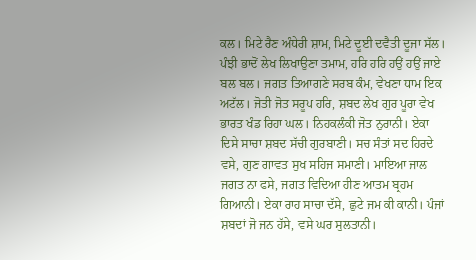ਕਲ। ਮਿਟੇ ਰੈਣ ਅੰਧੇਰੀ ਸ਼ਾਮ, ਮਿਟੇ ਦੂਈ ਦਵੈਤੀ ਦੂਜਾ ਸੱਲ। ਪੰਝੀ ਭਾਦੋਂ ਲੇਖ ਲਿਖਾਉਣਾ ਤਮਾਮ, ਹਰਿ ਹਰਿ ਹਉਂ ਹਉਂ ਜਾਏ ਬਲ ਬਲ। ਜਗਤ ਤਿਆਗਣੇ ਸਰਬ ਕੰਮ, ਵੇਖਣਾ ਧਾਮ ਇਕ ਅਟੱਲ। ਜੋਤੀ ਜੋਤ ਸਰੂਪ ਹਰਿ, ਸ਼ਬਦ ਲੇਖ ਗੁਰ ਪੂਰਾ ਵੇਖ ਭਾਰਤ ਖੰਡ ਰਿਹਾ ਘਲ। ਨਿਹਕਲੰਕੀ ਜੋਤ ਨੁਰਾਨੀ। ਏਕਾ ਦਿਸੇ ਸਾਚਾ ਸ਼ਬਦ ਸੱਚੀ ਗੁਰਬਾਣੀ। ਸਚ ਸੰਤਾਂ ਸਦ ਹਿਰਦੇ ਵਸੇ, ਗੁਣ ਗਾਵਤ ਸੁਖ ਸਹਿਜ ਸਮਾਣੀ। ਮਾਇਆ ਜਾਲ ਜਗਤ ਨਾ ਫਸੇ, ਜਗਤ ਵਿਦਿਆ ਹੀਣ ਆਤਮ ਬ੍ਰਹਮ ਗਿਆਨੀ। ਏਕਾ ਰਾਹ ਸਾਚਾ ਦੱਸੇ, ਛੁਟੇ ਜਮ ਕੀ ਕਾਨੀ। ਪੰਜਾਂ ਸ਼ਬਦਾਂ ਜੋ ਜਨ ਹੱਸੇ, ਵਸੇ ਘਰ ਸੁਲਤਾਨੀ।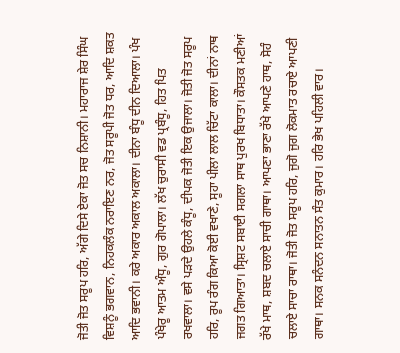ਜੋਤੀ ਜੋਤ ਸਰੂਪ ਹਰਿ, ਅੱਗੇ ਦਿਸੇ ਏਕਾ ਜੋਤ ਸਚ ਨਿਸ਼ਾਨੀ। ਮਹਾਰਾਜ ਸ਼ੇਰ ਸਿੰਘ ਵਿਸ਼ਨੂੰ ਭਗਵਾਨ, ਨਿਹਕਲੰਕ ਨਰਾਇਣ ਨਰ, ਜੋਤ ਸਰੂਪੀ ਜੋਤ ਧਰ, ਆਦਿ ਸ਼ਕਤ ਆਦਿ ਭਵਾਨੀ। ਕਰੇ ਅਕਾਰ ਅਕਾਲ ਅਕਾਲਾ। ਦੀਨਾ ਬੰਧੂ ਦੀਨ ਦਿਆਲਾ। ਪੰਖ ਪੰਖੇਰੂ ਆਤਮ ਅੰਧੂ, ਗੁਰ ਗੋਪਾਲਾ। ਲੱਖ ਚੁਰਾਸੀ ਵਡ ਪ੍ਰਬੰਧੂ, ਹਿਤ ਪਿਤ ਰਖਵਾਲਾ। ਵਸੇ ਪੜਦੇ ਉਹਲੇ ਕੰਧੂ, ਦੀਪਕ ਜੋਤੀ ਇਕ ਉਜਾਲਾ। ਜੋਤੀ ਜੋਤ ਸਰੂਪ ਹਰਿ, ਰੂਪ ਰੰਗ ਕਿਆ ਕੋਈ ਵਖਾਣੇ, ਸੂਹਾ ਪੀਲਾ ਲਾਲ ਚਿੱਟਾ ਕਾਲਾ। ਦੀਨਾਂ ਨਾਥ ਜਗਤ ਗਿਆਤਾ। ਸ੍ਰਿਸ਼ਟ ਸਬਾਈ ਸਗਲਾ ਸਾਥ ਪੁਰਖ ਬਿਧਾਤਾ। ਕੌਸਤਕ ਮਣੀਆਂ ਰੱਖੇ ਮਾਥ, ਸ਼ਬਦ ਚਲਾਏ ਸਾਚੀ ਗਾਥਾ। ਆਪਣਾ ਭਾਣਾ ਰੱਖੇ ਆਪਣੇ ਹਾਥ, ਸੋਹੰ ਚਲਾਏ ਸਾਚਾ ਰਾਥਾ। ਜੋਤੀ ਜੋਤ ਸਰੂਪ ਹਰਿ, ਜੁਗੋ ਜੁਗ ਲੋਕਮਾਤ ਰਚਾਏ ਆਪਣੀ ਗਾਥਾ। ਸਨਕ ਸਨੰਦਨ ਸਨਾਤਨ ਸੰਤ ਕੁਮਾਰ। ਹਰਿ ਭੇਖ ਪਹਿਲੀ ਵਾਰ।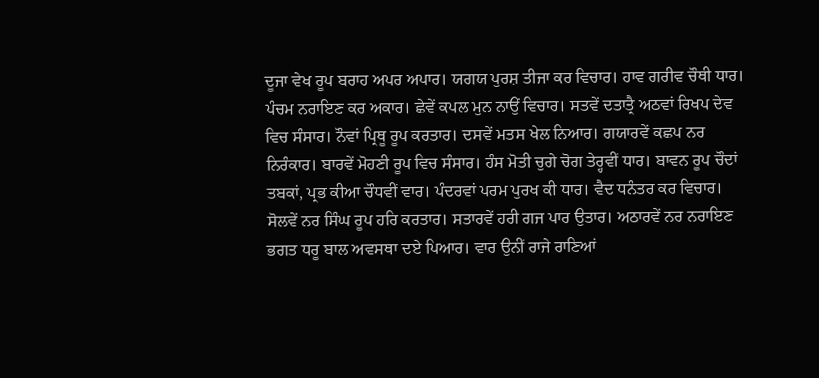ਦੂਜਾ ਵੇਖ ਰੂਪ ਬਰਾਹ ਅਪਰ ਅਪਾਰ। ਯਗਯ ਪੁਰਸ਼ ਤੀਜਾ ਕਰ ਵਿਚਾਰ। ਹਾਵ ਗਰੀਵ ਚੌਥੀ ਧਾਰ। ਪੰਚਮ ਨਰਾਇਣ ਕਰ ਅਕਾਰ। ਛੇਵੇਂ ਕਪਲ ਮੁਨ ਨਾਉਂ ਵਿਚਾਰ। ਸਤਵੇਂ ਦਤਾਤ੍ਰੈ ਅਠਵਾਂ ਰਿਖਪ ਦੇਵ ਵਿਚ ਸੰਸਾਰ। ਨੌਵਾਂ ਪ੍ਰਿਥੂ ਰੂਪ ਕਰਤਾਰ। ਦਸਵੇਂ ਮਤਸ ਖੇਲ ਨਿਆਰ। ਗਯਾਰਵੇਂ ਕਛਪ ਨਰ ਨਿਰੰਕਾਰ। ਬਾਰਵੇਂ ਮੋਹਣੀ ਰੂਪ ਵਿਚ ਸੰਸਾਰ। ਹੰਸ ਮੋਤੀ ਚੁਗੇ ਚੋਗ ਤੇਰ੍ਹਵੀਂ ਧਾਰ। ਬਾਵਨ ਰੂਪ ਚੌਦਾਂ ਤਬਕਾਂ, ਪ੍ਰਭ ਕੀਆ ਚੌਧਵੀਂ ਵਾਰ। ਪੰਦਰਵਾਂ ਪਰਮ ਪੁਰਖ ਕੀ ਧਾਰ। ਵੈਦ ਧਨੰਤਰ ਕਰ ਵਿਚਾਰ। ਸੋਲਵੇਂ ਨਰ ਸਿੰਘ ਰੂਪ ਹਰਿ ਕਰਤਾਰ। ਸਤਾਰਵੇਂ ਹਰੀ ਗਜ ਪਾਰ ਉਤਾਰ। ਅਠਾਰਵੇਂ ਨਰ ਨਰਾਇਣ ਭਗਤ ਧਰੂ ਬਾਲ ਅਵਸਥਾ ਦਏ ਪਿਆਰ। ਵਾਰ ਉਨੀਂ ਰਾਜੇ ਰਾਣਿਆਂ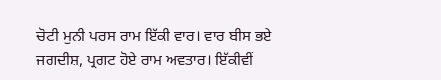ਚੋਟੀ ਮੁਨੀ ਪਰਸ ਰਾਮ ਇੱਕੀ ਵਾਰ। ਵਾਰ ਬੀਸ ਭਏ ਜਗਦੀਸ਼, ਪ੍ਰਗਟ ਹੋਏ ਰਾਮ ਅਵਤਾਰ। ਇੱਕੀਵੀਂ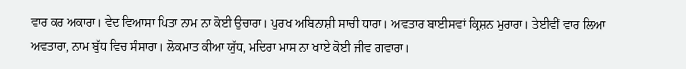ਵਾਰ ਕਰ ਅਕਾਰਾ। ਵੇਦ ਵਿਆਸਾ ਪਿਤਾ ਨਾਮ ਨਾ ਕੋਈ ਉਚਾਰਾ। ਪੁਰਖ ਅਬਿਨਾਸ਼ੀ ਸਾਚੀ ਧਾਰਾ। ਅਵਤਾਰ ਬਾਈਸਵਾਂ ਕ੍ਰਿਸ਼ਨ ਮੁਰਾਰਾ। ਤੇਈਵੀਂ ਵਾਰ ਲਿਆ ਅਵਤਾਰਾ, ਨਾਮ ਬੁੱਧ ਵਿਚ ਸੰਸਾਰਾ। ਲੋਕਮਾਤ ਕੀਆ ਯੁੱਧ, ਮਦਿਰਾ ਮਾਸ ਨਾ ਖਾਏ ਕੋਈ ਜੀਵ ਗਵਾਰਾ।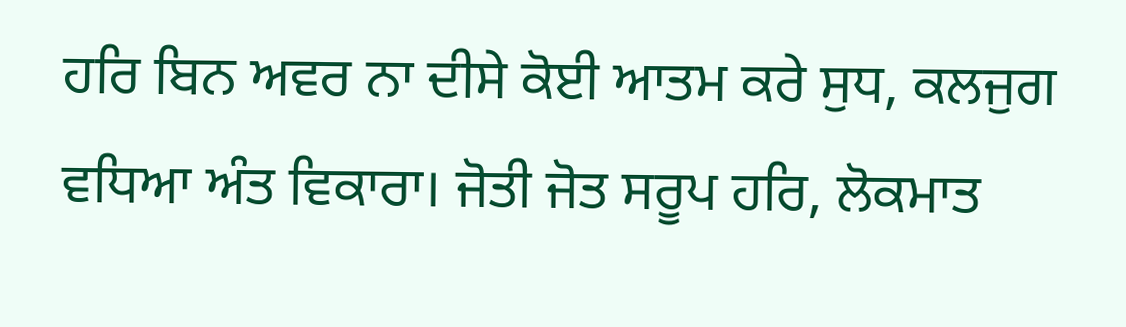ਹਰਿ ਬਿਨ ਅਵਰ ਨਾ ਦੀਸੇ ਕੋਈ ਆਤਮ ਕਰੇ ਸੁਧ, ਕਲਜੁਗ ਵਧਿਆ ਅੰਤ ਵਿਕਾਰਾ। ਜੋਤੀ ਜੋਤ ਸਰੂਪ ਹਰਿ, ਲੋਕਮਾਤ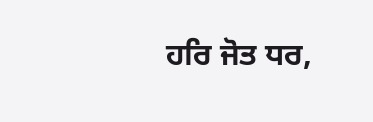ਹਰਿ ਜੋਤ ਧਰ,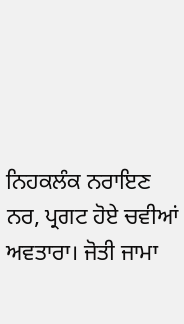ਨਿਹਕਲੰਕ ਨਰਾਇਣ ਨਰ, ਪ੍ਰਗਟ ਹੋਏ ਚਵੀਆਂ ਅਵਤਾਰਾ। ਜੋਤੀ ਜਾਮਾ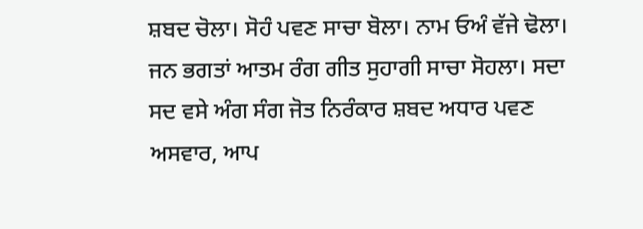ਸ਼ਬਦ ਚੋਲਾ। ਸੋਹੰ ਪਵਣ ਸਾਚਾ ਬੋਲਾ। ਨਾਮ ਓਅੰ ਵੱਜੇ ਢੋਲਾ। ਜਨ ਭਗਤਾਂ ਆਤਮ ਰੰਗ ਗੀਤ ਸੁਹਾਗੀ ਸਾਚਾ ਸੋਹਲਾ। ਸਦਾ ਸਦ ਵਸੇ ਅੰਗ ਸੰਗ ਜੋਤ ਨਿਰੰਕਾਰ ਸ਼ਬਦ ਅਧਾਰ ਪਵਣ ਅਸਵਾਰ, ਆਪ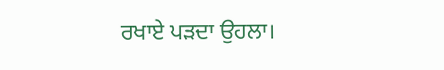ਰਖਾਏ ਪੜਦਾ ਉਹਲਾ।